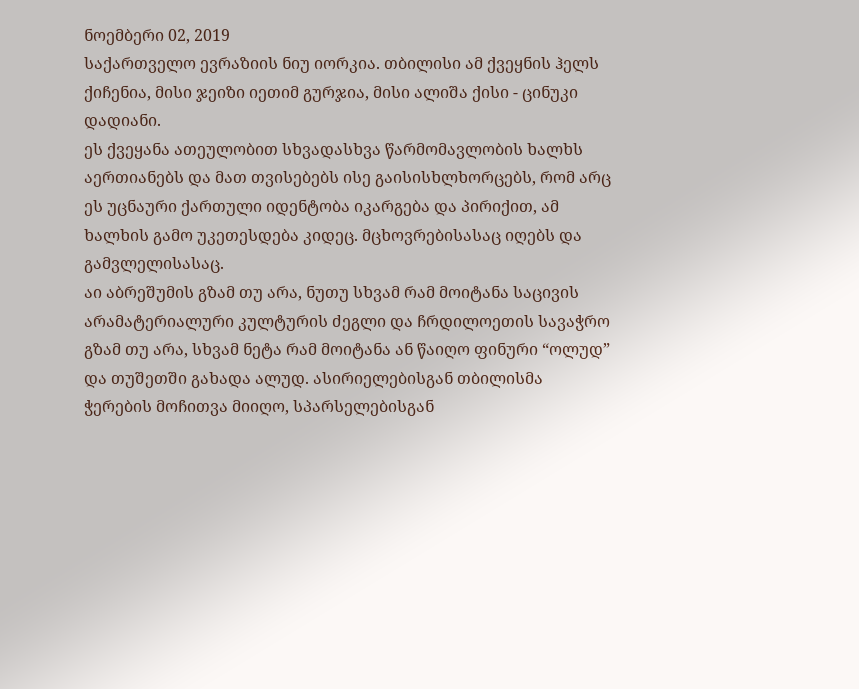ნოემბერი 02, 2019
საქართველო ევრაზიის ნიუ იორკია. თბილისი ამ ქვეყნის ჰელს ქიჩენია, მისი ჯეიზი იეთიმ გურჯია, მისი ალიშა ქისი - ცინუკი დადიანი.
ეს ქვეყანა ათეულობით სხვადასხვა წარმომავლობის ხალხს აერთიანებს და მათ თვისებებს ისე გაისისხლხორცებს, რომ არც ეს უცნაური ქართული იდენტობა იკარგება და პირიქით, ამ ხალხის გამო უკეთესდება კიდეც. მცხოვრებისასაც იღებს და გამვლელისასაც.
აი აბრეშუმის გზამ თუ არა, ნუთუ სხვამ რამ მოიტანა საცივის არამატერიალური კულტურის ძეგლი და ჩრდილოეთის სავაჭრო გზამ თუ არა, სხვამ ნეტა რამ მოიტანა ან წაიღო ფინური “ოლუდ” და თუშეთში გახადა ალუდ. ასირიელებისგან თბილისმა ჭერების მოჩითვა მიიღო, სპარსელებისგან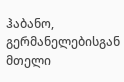ჰაბანო, გერმანელებისგან მთელი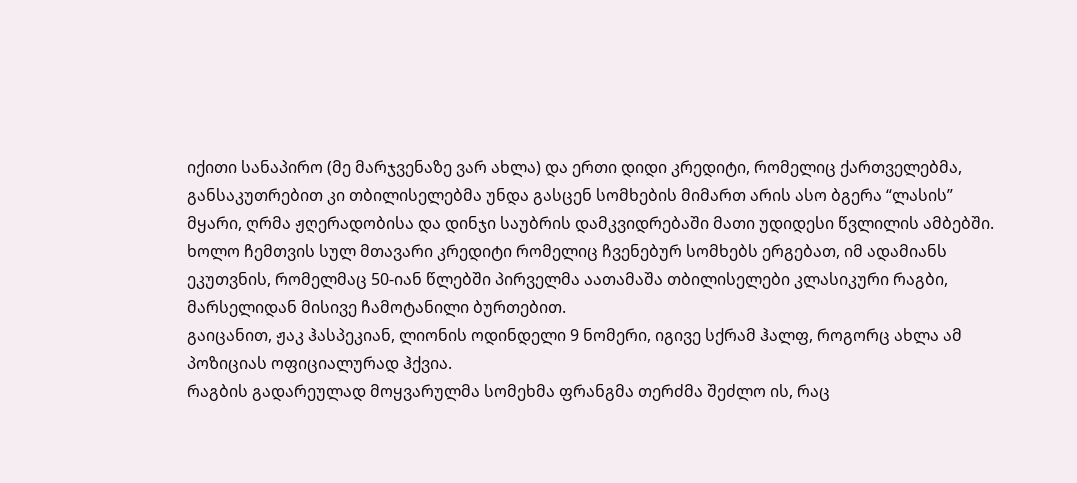იქითი სანაპირო (მე მარჯვენაზე ვარ ახლა) და ერთი დიდი კრედიტი, რომელიც ქართველებმა, განსაკუთრებით კი თბილისელებმა უნდა გასცენ სომხების მიმართ არის ასო ბგერა “ლასის” მყარი, ღრმა ჟღერადობისა და დინჯი საუბრის დამკვიდრებაში მათი უდიდესი წვლილის ამბებში.
ხოლო ჩემთვის სულ მთავარი კრედიტი რომელიც ჩვენებურ სომხებს ერგებათ, იმ ადამიანს ეკუთვნის, რომელმაც 50-იან წლებში პირველმა აათამაშა თბილისელები კლასიკური რაგბი, მარსელიდან მისივე ჩამოტანილი ბურთებით.
გაიცანით, ჟაკ ჰასპეკიან, ლიონის ოდინდელი 9 ნომერი, იგივე სქრამ ჰალფ, როგორც ახლა ამ პოზიციას ოფიციალურად ჰქვია.
რაგბის გადარეულად მოყვარულმა სომეხმა ფრანგმა თერძმა შეძლო ის, რაც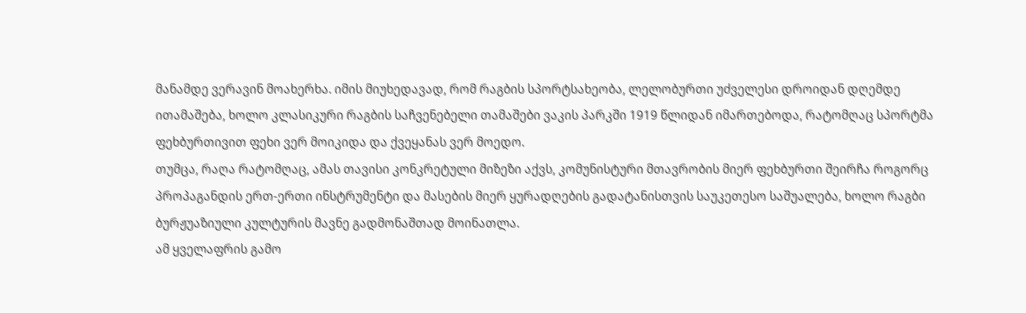მანამდე ვერავინ მოახერხა. იმის მიუხედავად, რომ რაგბის სპორტსახეობა, ლელობურთი უძველესი დროიდან დღემდე ითამაშება, ხოლო კლასიკური რაგბის საჩვენებელი თამაშები ვაკის პარკში 1919 წლიდან იმართებოდა, რატომღაც სპორტმა ფეხბურთივით ფეხი ვერ მოიკიდა და ქვეყანას ვერ მოედო.
თუმცა, რაღა რატომღაც, ამას თავისი კონკრეტული მიზეზი აქვს, კომუნისტური მთავრობის მიერ ფეხბურთი შეირჩა როგორც პროპაგანდის ერთ-ერთი ინსტრუმენტი და მასების მიერ ყურადღების გადატანისთვის საუკეთესო საშუალება, ხოლო რაგბი ბურჟუაზიული კულტურის მავნე გადმონაშთად მოინათლა.
ამ ყველაფრის გამო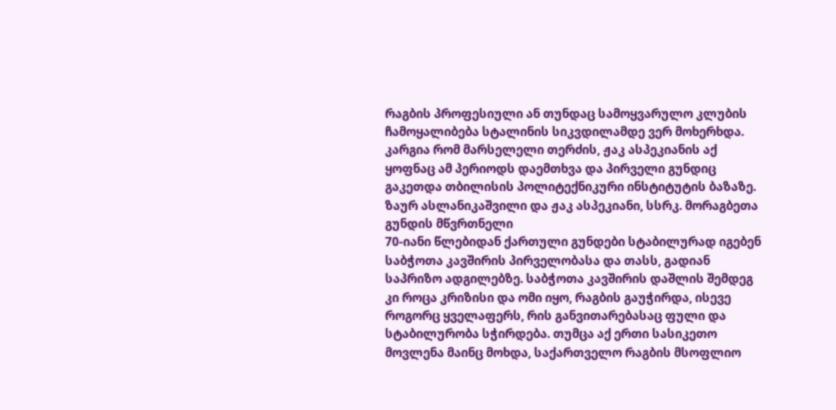რაგბის პროფესიული ან თუნდაც სამოყვარულო კლუბის ჩამოყალიბება სტალინის სიკვდილამდე ვერ მოხერხდა. კარგია რომ მარსელელი თერძის, ჟაკ ასპეკიანის აქ ყოფნაც ამ პერიოდს დაემთხვა და პირველი გუნდიც გაკეთდა თბილისის პოლიტექნიკური ინსტიტუტის ბაზაზე.
ზაურ ასლანიკაშვილი და ჟაკ ასპეკიანი, სსრკ. მორაგბეთა გუნდის მწვრთნელი
70-იანი წლებიდან ქართული გუნდები სტაბილურად იგებენ საბჭოთა კავშირის პირველობასა და თასს, გადიან საპრიზო ადგილებზე. საბჭოთა კავშირის დაშლის შემდეგ კი როცა კრიზისი და ომი იყო, რაგბის გაუჭირდა, ისევე როგორც ყველაფერს, რის განვითარებასაც ფული და სტაბილურობა სჭირდება. თუმცა აქ ერთი სასიკეთო მოვლენა მაინც მოხდა, საქართველო რაგბის მსოფლიო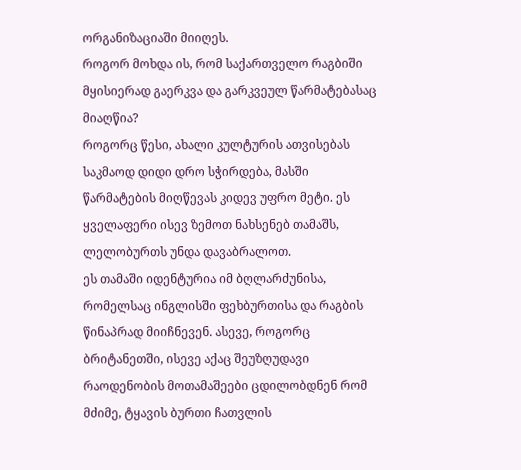ორგანიზაციაში მიიღეს.
როგორ მოხდა ის, რომ საქართველო რაგბიში მყისიერად გაერკვა და გარკვეულ წარმატებასაც მიაღწია?
როგორც წესი, ახალი კულტურის ათვისებას საკმაოდ დიდი დრო სჭირდება, მასში წარმატების მიღწევას კიდევ უფრო მეტი. ეს ყველაფერი ისევ ზემოთ ნახსენებ თამაშს, ლელობურთს უნდა დავაბრალოთ.
ეს თამაში იდენტურია იმ ბღლარძუნისა, რომელსაც ინგლისში ფეხბურთისა და რაგბის წინაპრად მიიჩნევენ. ასევე, როგორც ბრიტანეთში, ისევე აქაც შეუზღუდავი რაოდენობის მოთამაშეები ცდილობდნენ რომ მძიმე, ტყავის ბურთი ჩათვლის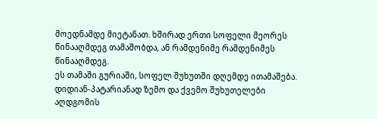მოედნამდე მიეტანათ. ხშირად ერთი სოფელი მეორეს წინააღმდეგ თამაშობდა, ან რამდენიმე რამდენიმეს წინააღმდეგ.
ეს თამაში გურიაში, სოფელ შუხუთში დღემდე ითამაშება.
დიდიან-პატარიანად ზემო და ქვემო შუხუთელები აღდგომის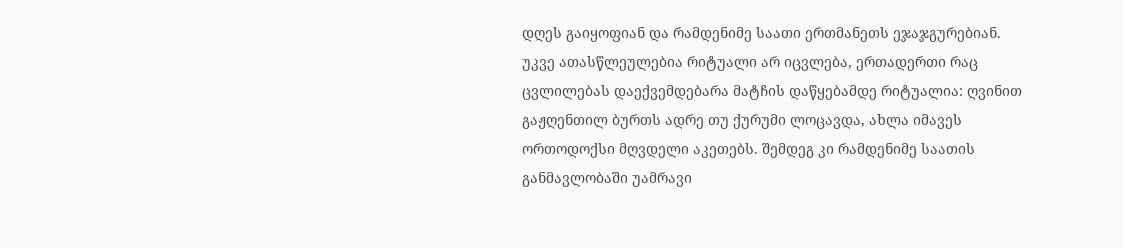დღეს გაიყოფიან და რამდენიმე საათი ერთმანეთს ეჯაჯგურებიან. უკვე ათასწლეულებია რიტუალი არ იცვლება, ერთადერთი რაც ცვლილებას დაექვემდებარა მატჩის დაწყებამდე რიტუალია: ღვინით გაჟღენთილ ბურთს ადრე თუ ქურუმი ლოცავდა, ახლა იმავეს ორთოდოქსი მღვდელი აკეთებს. შემდეგ კი რამდენიმე საათის განმავლობაში უამრავი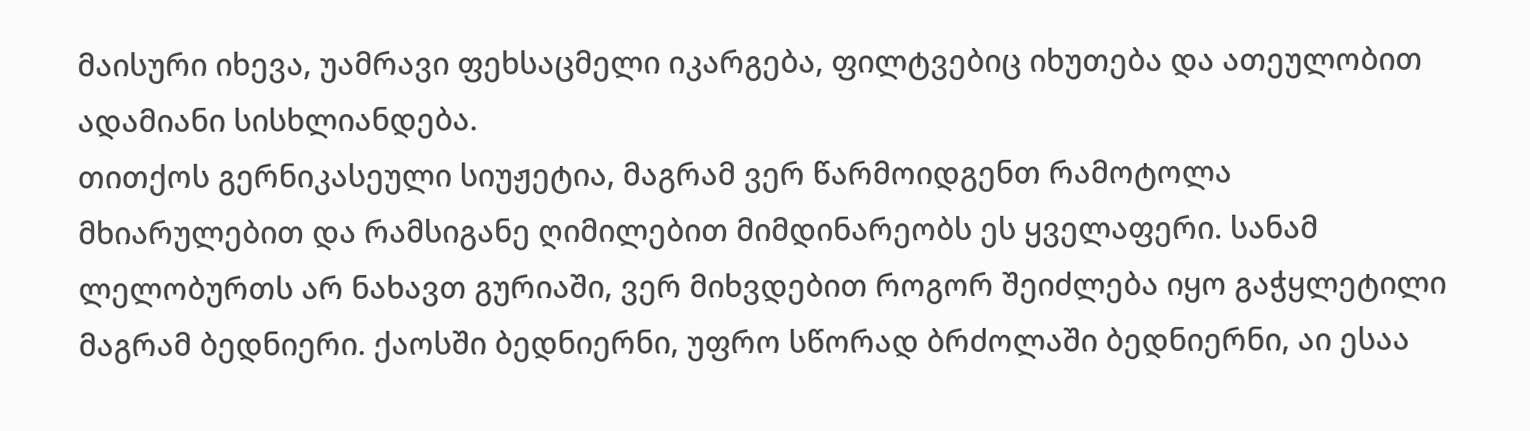მაისური იხევა, უამრავი ფეხსაცმელი იკარგება, ფილტვებიც იხუთება და ათეულობით ადამიანი სისხლიანდება.
თითქოს გერნიკასეული სიუჟეტია, მაგრამ ვერ წარმოიდგენთ რამოტოლა მხიარულებით და რამსიგანე ღიმილებით მიმდინარეობს ეს ყველაფერი. სანამ ლელობურთს არ ნახავთ გურიაში, ვერ მიხვდებით როგორ შეიძლება იყო გაჭყლეტილი მაგრამ ბედნიერი. ქაოსში ბედნიერნი, უფრო სწორად ბრძოლაში ბედნიერნი, აი ესაა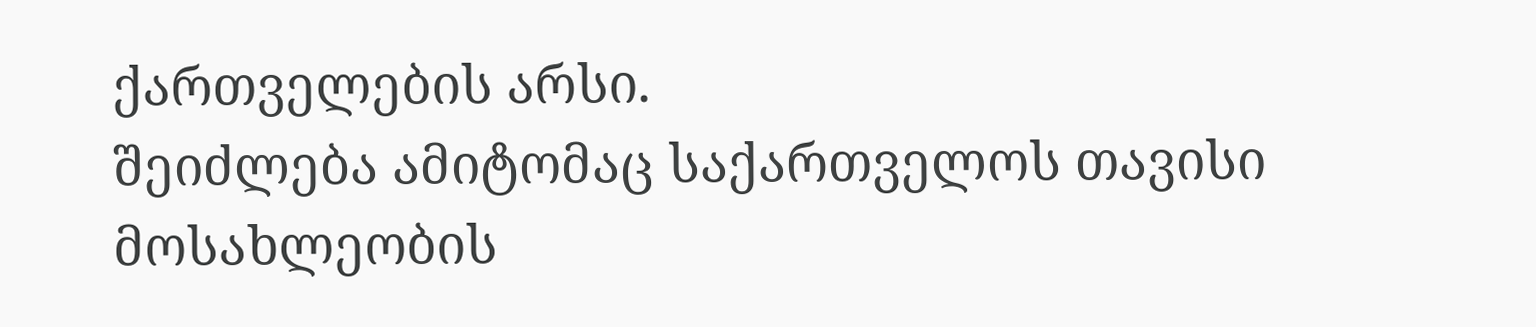ქართველების არსი.
შეიძლება ამიტომაც საქართველოს თავისი მოსახლეობის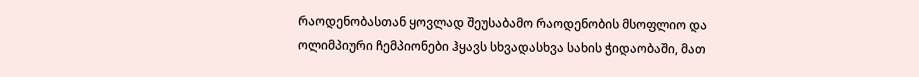რაოდენობასთან ყოვლად შეუსაბამო რაოდენობის მსოფლიო და ოლიმპიური ჩემპიონები ჰყავს სხვადასხვა სახის ჭიდაობაში, მათ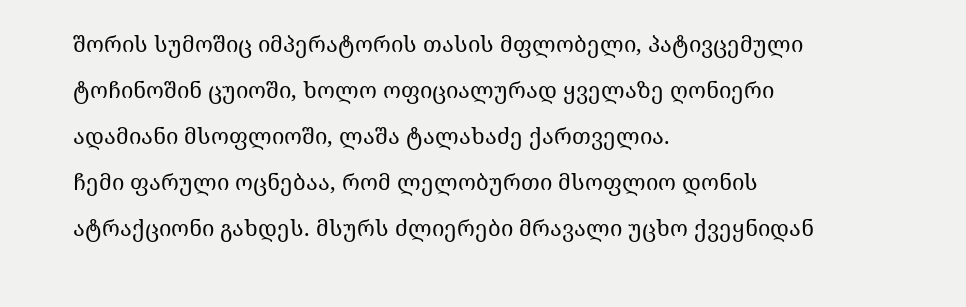შორის სუმოშიც იმპერატორის თასის მფლობელი, პატივცემული ტოჩინოშინ ცუიოში, ხოლო ოფიციალურად ყველაზე ღონიერი ადამიანი მსოფლიოში, ლაშა ტალახაძე ქართველია.
ჩემი ფარული ოცნებაა, რომ ლელობურთი მსოფლიო დონის ატრაქციონი გახდეს. მსურს ძლიერები მრავალი უცხო ქვეყნიდან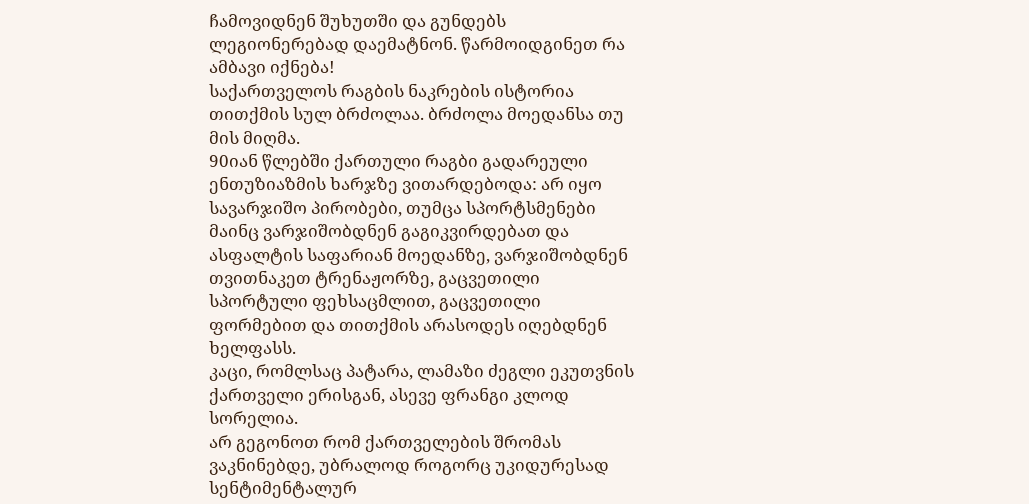ჩამოვიდნენ შუხუთში და გუნდებს ლეგიონერებად დაემატნონ. წარმოიდგინეთ რა ამბავი იქნება!
საქართველოს რაგბის ნაკრების ისტორია თითქმის სულ ბრძოლაა. ბრძოლა მოედანსა თუ მის მიღმა.
90იან წლებში ქართული რაგბი გადარეული ენთუზიაზმის ხარჯზე ვითარდებოდა: არ იყო სავარჯიშო პირობები, თუმცა სპორტსმენები მაინც ვარჯიშობდნენ გაგიკვირდებათ და ასფალტის საფარიან მოედანზე, ვარჯიშობდნენ თვითნაკეთ ტრენაჟორზე, გაცვეთილი სპორტული ფეხსაცმლით, გაცვეთილი ფორმებით და თითქმის არასოდეს იღებდნენ ხელფასს.
კაცი, რომლსაც პატარა, ლამაზი ძეგლი ეკუთვნის ქართველი ერისგან, ასევე ფრანგი კლოდ სორელია.
არ გეგონოთ რომ ქართველების შრომას ვაკნინებდე, უბრალოდ როგორც უკიდურესად სენტიმენტალურ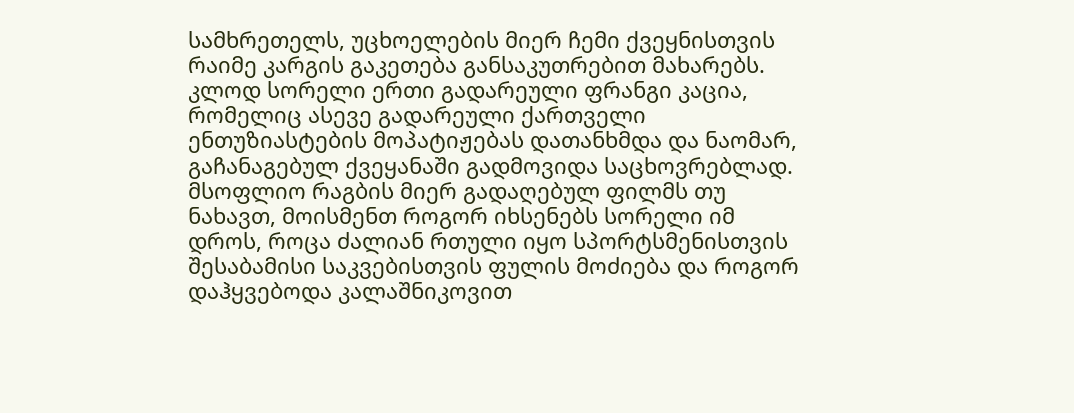სამხრეთელს, უცხოელების მიერ ჩემი ქვეყნისთვის რაიმე კარგის გაკეთება განსაკუთრებით მახარებს. კლოდ სორელი ერთი გადარეული ფრანგი კაცია, რომელიც ასევე გადარეული ქართველი ენთუზიასტების მოპატიჟებას დათანხმდა და ნაომარ, გაჩანაგებულ ქვეყანაში გადმოვიდა საცხოვრებლად.
მსოფლიო რაგბის მიერ გადაღებულ ფილმს თუ ნახავთ, მოისმენთ როგორ იხსენებს სორელი იმ დროს, როცა ძალიან რთული იყო სპორტსმენისთვის შესაბამისი საკვებისთვის ფულის მოძიება და როგორ დაჰყვებოდა კალაშნიკოვით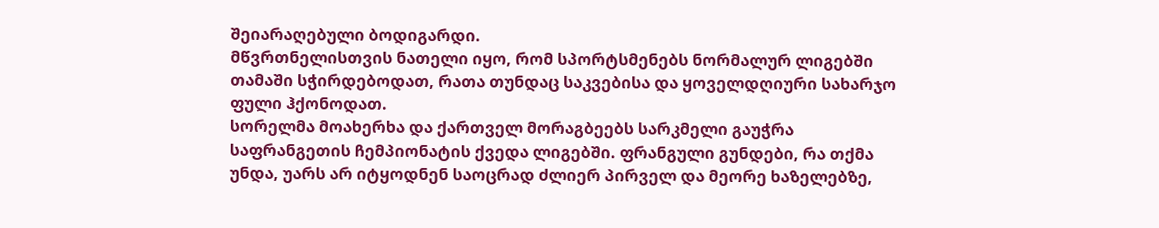შეიარაღებული ბოდიგარდი.
მწვრთნელისთვის ნათელი იყო, რომ სპორტსმენებს ნორმალურ ლიგებში თამაში სჭირდებოდათ, რათა თუნდაც საკვებისა და ყოველდღიური სახარჯო ფული ჰქონოდათ.
სორელმა მოახერხა და ქართველ მორაგბეებს სარკმელი გაუჭრა საფრანგეთის ჩემპიონატის ქვედა ლიგებში. ფრანგული გუნდები, რა თქმა უნდა, უარს არ იტყოდნენ საოცრად ძლიერ პირველ და მეორე ხაზელებზე,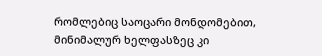რომლებიც საოცარი მონდომებით, მინიმალურ ხელფასზეც კი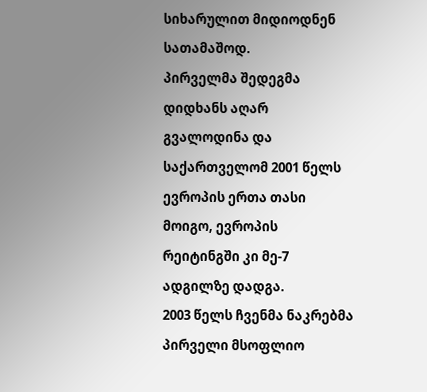სიხარულით მიდიოდნენ სათამაშოდ.
პირველმა შედეგმა დიდხანს აღარ გვალოდინა და საქართველომ 2001 წელს ევროპის ერთა თასი მოიგო, ევროპის რეიტინგში კი მე-7 ადგილზე დადგა.
2003 წელს ჩვენმა ნაკრებმა პირველი მსოფლიო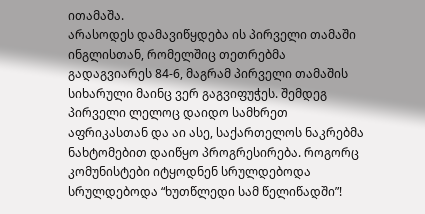ითამაშა.
არასოდეს დამავიწყდება ის პირველი თამაში ინგლისთან, რომელშიც თეთრებმა გადაგვიარეს 84-6, მაგრამ პირველი თამაშის სიხარული მაინც ვერ გაგვიფუჭეს. შემდეგ პირველი ლელოც დაიდო სამხრეთ აფრიკასთან და აი ასე, საქართელოს ნაკრებმა ნახტომებით დაიწყო პროგრესირება. როგორც კომუნისტები იტყოდნენ სრულდებოდა სრულდებოდა “ხუთწლედი სამ წელიწადში”!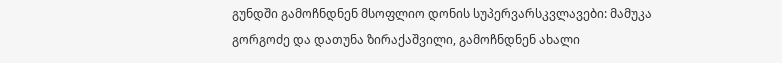გუნდში გამოჩნდნენ მსოფლიო დონის სუპერვარსკვლავები: მამუკა გორგოძე და დათუნა ზირაქაშვილი, გამოჩნდნენ ახალი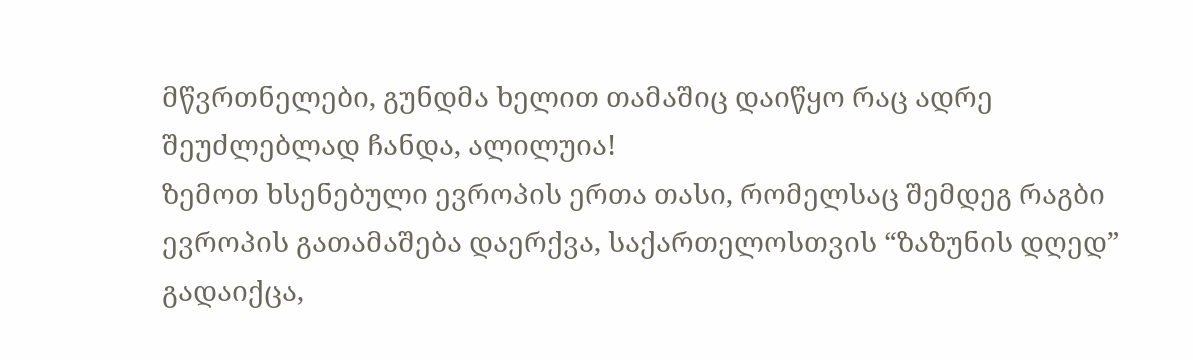მწვრთნელები, გუნდმა ხელით თამაშიც დაიწყო რაც ადრე შეუძლებლად ჩანდა, ალილუია!
ზემოთ ხსენებული ევროპის ერთა თასი, რომელსაც შემდეგ რაგბი ევროპის გათამაშება დაერქვა, საქართელოსთვის “ზაზუნის დღედ” გადაიქცა,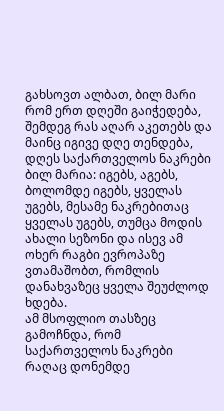გახსოვთ ალბათ, ბილ მარი რომ ერთ დღეში გაიჭედება, შემდეგ რას აღარ აკეთებს და მაინც იგივე დღე თენდება, დღეს საქართველოს ნაკრები ბილ მარია: იგებს, აგებს, ბოლომდე იგებს, ყველას უგებს, მესამე ნაკრებითაც ყველას უგებს, თუმცა მოდის ახალი სეზონი და ისევ ამ ოხერ რაგბი ევროპაზე ვთამაშობთ, რომლის დანახვაზეც ყველა შეუძლოდ ხდება.
ამ მსოფლიო თასზეც გამოჩნდა, რომ საქართველოს ნაკრები რაღაც დონემდე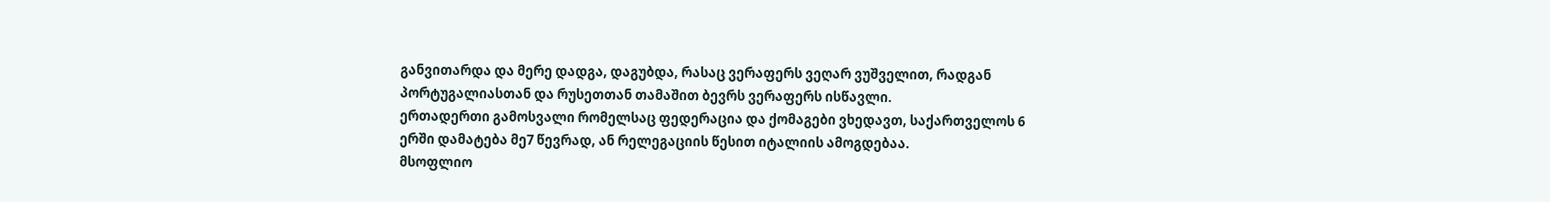განვითარდა და მერე დადგა, დაგუბდა, რასაც ვერაფერს ვეღარ ვუშველით, რადგან პორტუგალიასთან და რუსეთთან თამაშით ბევრს ვერაფერს ისწავლი.
ერთადერთი გამოსვალი რომელსაც ფედერაცია და ქომაგები ვხედავთ, საქართველოს 6 ერში დამატება მე7 წევრად, ან რელეგაციის წესით იტალიის ამოგდებაა.
მსოფლიო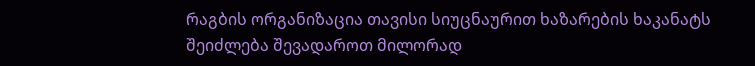რაგბის ორგანიზაცია თავისი სიუცნაურით ხაზარების ხაკანატს შეიძლება შევადაროთ მილორად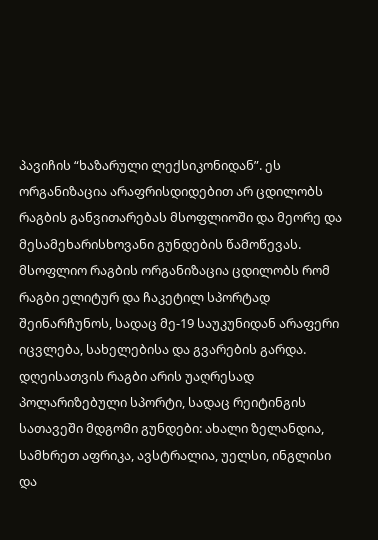პავიჩის “ხაზარული ლექსიკონიდან”. ეს ორგანიზაცია არაფრისდიდებით არ ცდილობს რაგბის განვითარებას მსოფლიოში და მეორე და მესამეხარისხოვანი გუნდების წამოწევას.
მსოფლიო რაგბის ორგანიზაცია ცდილობს რომ რაგბი ელიტურ და ჩაკეტილ სპორტად შეინარჩუნოს, სადაც მე-19 საუკუნიდან არაფერი იცვლება, სახელებისა და გვარების გარდა.
დღეისათვის რაგბი არის უაღრესად პოლარიზებული სპორტი, სადაც რეიტინგის სათავეში მდგომი გუნდები: ახალი ზელანდია, სამხრეთ აფრიკა, ავსტრალია, უელსი, ინგლისი და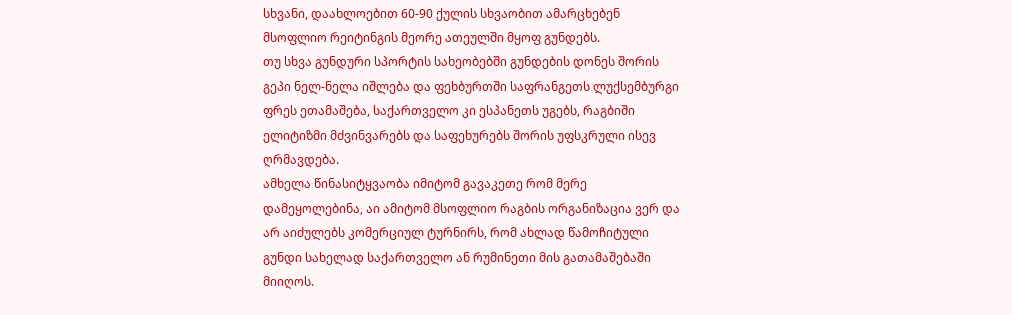სხვანი, დაახლოებით 60-90 ქულის სხვაობით ამარცხებენ მსოფლიო რეიტინგის მეორე ათეულში მყოფ გუნდებს.
თუ სხვა გუნდური სპორტის სახეობებში გუნდების დონეს შორის გეპი ნელ-ნელა იშლება და ფეხბურთში საფრანგეთს ლუქსემბურგი ფრეს ეთამაშება, საქართველო კი ესპანეთს უგებს, რაგბიში ელიტიზმი მძვინვარებს და საფეხურებს შორის უფსკრული ისევ ღრმავდება.
ამხელა წინასიტყვაობა იმიტომ გავაკეთე რომ მერე დამეყოლებინა, აი ამიტომ მსოფლიო რაგბის ორგანიზაცია ვერ და არ აიძულებს კომერციულ ტურნირს, რომ ახლად წამოჩიტული გუნდი სახელად საქართველო ან რუმინეთი მის გათამაშებაში მიიღოს.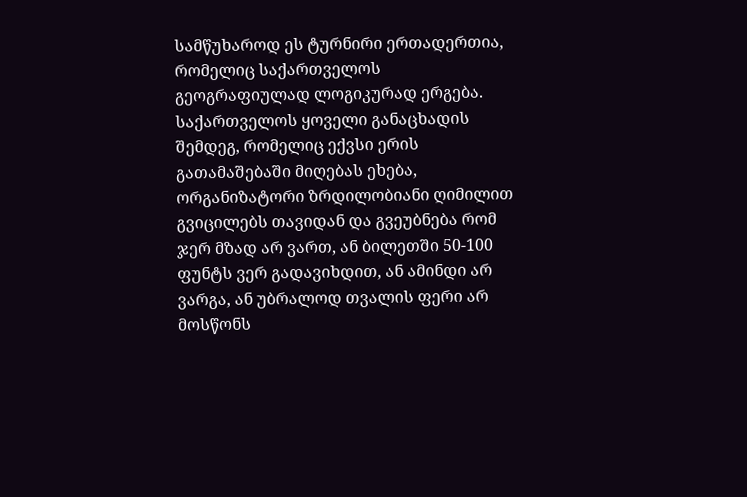სამწუხაროდ ეს ტურნირი ერთადერთია, რომელიც საქართველოს გეოგრაფიულად ლოგიკურად ერგება. საქართველოს ყოველი განაცხადის შემდეგ, რომელიც ექვსი ერის გათამაშებაში მიღებას ეხება, ორგანიზატორი ზრდილობიანი ღიმილით გვიცილებს თავიდან და გვეუბნება რომ ჯერ მზად არ ვართ, ან ბილეთში 50-100 ფუნტს ვერ გადავიხდით, ან ამინდი არ ვარგა, ან უბრალოდ თვალის ფერი არ მოსწონს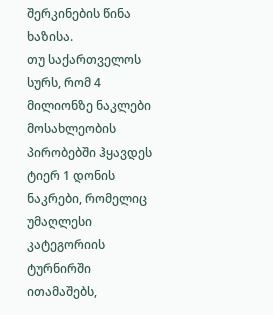შერკინების წინა ხაზისა.
თუ საქართველოს სურს, რომ 4 მილიონზე ნაკლები მოსახლეობის პირობებში ჰყავდეს ტიერ 1 დონის ნაკრები, რომელიც უმაღლესი კატეგორიის ტურნირში ითამაშებს,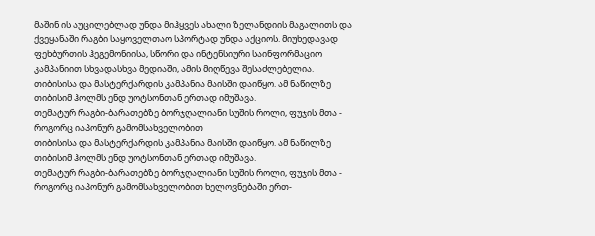მაშინ ის აუცილებლად უნდა მიჰყვეს ახალი ზელანდიის მაგალითს და ქვეყანაში რაგბი საყოველთაო სპორტად უნდა აქციოს. მიუხედავად ფეხბურთის ჰეგემონიისა, სწორი და ინტენსიური საინფორმაციო კამპანიით სხვადასხვა მედიაში, ამის მიღწევა შესაძლებელია.
თიბისისა და მასტერქარდის კამპანია მაისში დაიწყო. ამ ნაწილზე თიბისიმ ჰოლმს ენდ უოტსონთან ერთად იმუშავა.
თემატურ რაგბი-ბარათებზე ბორჯღალიანი სუშის როლი, ფუჯის მთა - როგორც იაპონურ გამომსახველობით
თიბისისა და მასტერქარდის კამპანია მაისში დაიწყო. ამ ნაწილზე თიბისიმ ჰოლმს ენდ უოტსონთან ერთად იმუშავა.
თემატურ რაგბი-ბარათებზე ბორჯღალიანი სუშის როლი, ფუჯის მთა - როგორც იაპონურ გამომსახველობით ხელოვნებაში ერთ-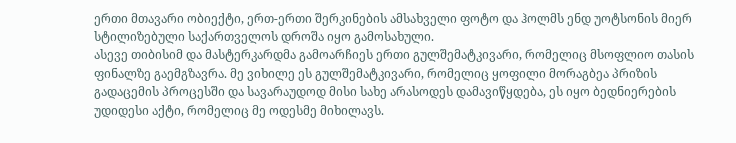ერთი მთავარი ობიექტი, ერთ-ერთი შერკინების ამსახველი ფოტო და ჰოლმს ენდ უოტსონის მიერ სტილიზებული საქართველოს დროშა იყო გამოსახული.
ასევე თიბისიმ და მასტერკარდმა გამოარჩიეს ერთი გულშემატკივარი, რომელიც მსოფლიო თასის ფინალზე გაემგზავრა. მე ვიხილე ეს გულშემატკივარი, რომელიც ყოფილი მორაგბეა პრიზის გადაცემის პროცესში და სავარაუდოდ მისი სახე არასოდეს დამავიწყდება, ეს იყო ბედნიერების უდიდესი აქტი, რომელიც მე ოდესმე მიხილავს.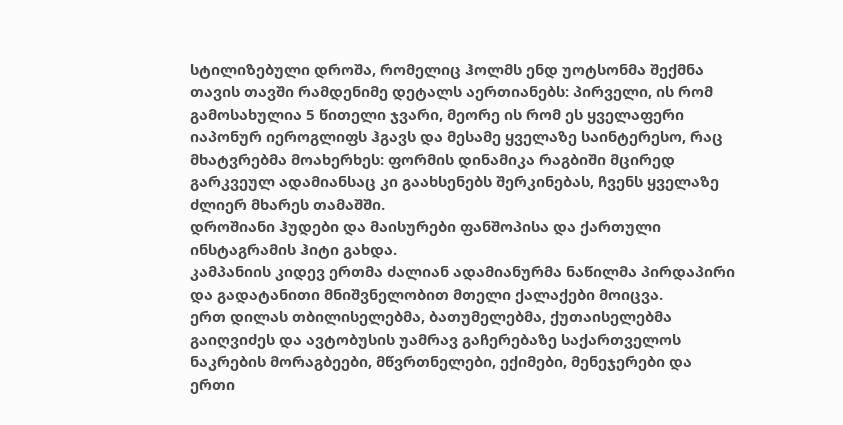სტილიზებული დროშა, რომელიც ჰოლმს ენდ უოტსონმა შექმნა თავის თავში რამდენიმე დეტალს აერთიანებს: პირველი, ის რომ გამოსახულია 5 წითელი ჯვარი, მეორე ის რომ ეს ყველაფერი იაპონურ იეროგლიფს ჰგავს და მესამე ყველაზე საინტერესო, რაც მხატვრებმა მოახერხეს: ფორმის დინამიკა რაგბიში მცირედ გარკვეულ ადამიანსაც კი გაახსენებს შერკინებას, ჩვენს ყველაზე ძლიერ მხარეს თამაშში.
დროშიანი ჰუდები და მაისურები ფანშოპისა და ქართული ინსტაგრამის ჰიტი გახდა.
კამპანიის კიდევ ერთმა ძალიან ადამიანურმა ნაწილმა პირდაპირი და გადატანითი მნიშვნელობით მთელი ქალაქები მოიცვა.
ერთ დილას თბილისელებმა, ბათუმელებმა, ქუთაისელებმა გაიღვიძეს და ავტობუსის უამრავ გაჩერებაზე საქართველოს ნაკრების მორაგბეები, მწვრთნელები, ექიმები, მენეჯერები და ერთი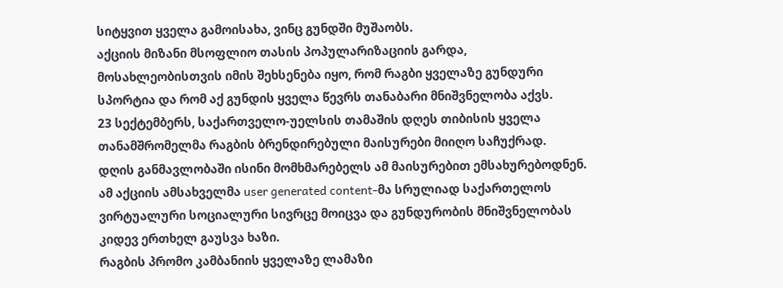სიტყვით ყველა გამოისახა, ვინც გუნდში მუშაობს.
აქციის მიზანი მსოფლიო თასის პოპულარიზაციის გარდა, მოსახლეობისთვის იმის შეხსენება იყო, რომ რაგბი ყველაზე გუნდური სპორტია და რომ აქ გუნდის ყველა წევრს თანაბარი მნიშვნელობა აქვს.
23 სექტემბერს, საქართველო-უელსის თამაშის დღეს თიბისის ყველა თანამშრომელმა რაგბის ბრენდირებული მაისურები მიიღო საჩუქრად.
დღის განმავლობაში ისინი მომხმარებელს ამ მაისურებით ემსახურებოდნენ.
ამ აქციის ამსახველმა user generated content-მა სრულიად საქართელოს ვირტუალური სოციალური სივრცე მოიცვა და გუნდურობის მნიშვნელობას კიდევ ერთხელ გაუსვა ხაზი.
რაგბის პრომო კამბანიის ყველაზე ლამაზი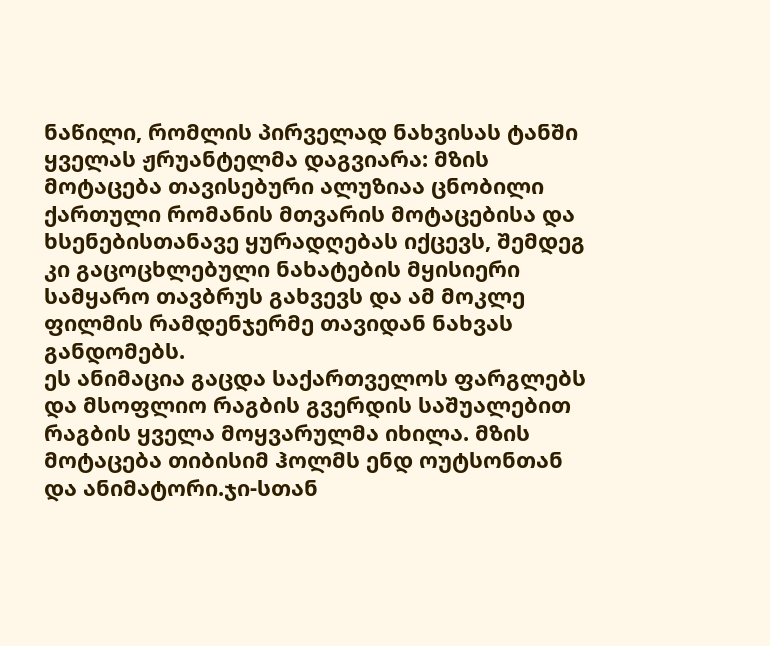ნაწილი, რომლის პირველად ნახვისას ტანში ყველას ჟრუანტელმა დაგვიარა: მზის მოტაცება თავისებური ალუზიაა ცნობილი ქართული რომანის მთვარის მოტაცებისა და ხსენებისთანავე ყურადღებას იქცევს, შემდეგ კი გაცოცხლებული ნახატების მყისიერი სამყარო თავბრუს გახვევს და ამ მოკლე ფილმის რამდენჯერმე თავიდან ნახვას განდომებს.
ეს ანიმაცია გაცდა საქართველოს ფარგლებს და მსოფლიო რაგბის გვერდის საშუალებით რაგბის ყველა მოყვარულმა იხილა. მზის მოტაცება თიბისიმ ჰოლმს ენდ ოუტსონთან და ანიმატორი.ჯი-სთან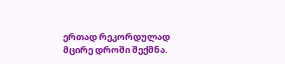ერთად რეკორდულად მცირე დროში შექმნა.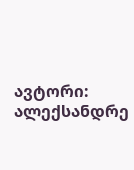ავტორი: ალექსანდრე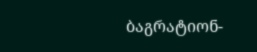ბაგრატიონ-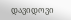დავიდოვი